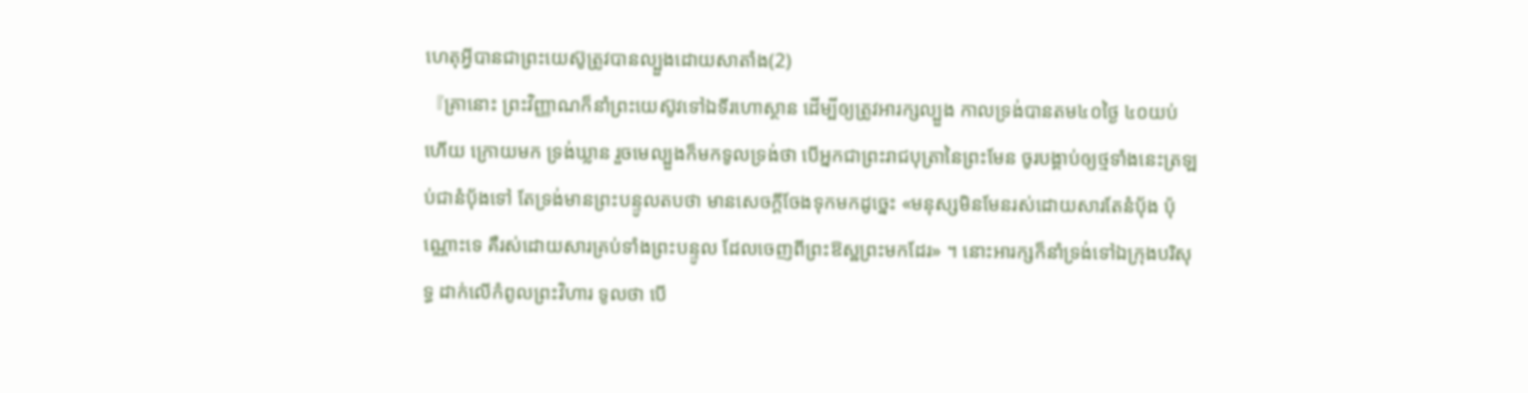ហេតុអ្វីបានជាព្រះយេស៊ូត្រូវបានល្បួងដោយសាតាំង(2)
『គ្រានោះ ព្រះវិញ្ញាណក៏នាំព្រះយេស៊ូវទៅឯទីរហោស្ថាន ដើម្បីឲ្យត្រូវអារក្សល្បួង កាលទ្រង់បានតម៤០ថ្ងៃ ៤០យប់ហើយ ក្រោយមក ទ្រង់ឃ្លាន រួចមេល្បួងក៏មកទូលទ្រង់ថា បើអ្នកជាព្រះរាជបុត្រានៃព្រះមែន ចូរបង្គាប់ឲ្យថ្មទាំងនេះត្រឡប់ជានំបុ័ងទៅ តែទ្រង់មានព្រះបន្ទូលតបថា មានសេចក្ដីចែងទុកមកដូច្នេះ «មនុស្សមិនមែនរស់ដោយសារតែនំបុ័ង ប៉ុណ្ណោះទេ គឺរស់ដោយសារគ្រប់ទាំងព្រះបន្ទូល ដែលចេញពីព្រះឱស្ឋព្រះមកដែរ» ។ នោះអារក្សក៏នាំទ្រង់ទៅឯក្រុងបរិសុទ្ធ ដាក់លើកំពូលព្រះវិហារ ទូលថា បើ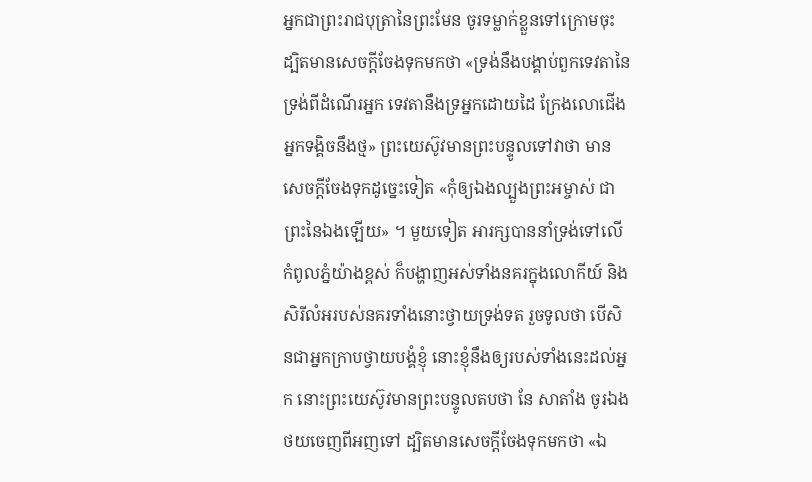អ្នកជាព្រះរាជបុត្រានៃព្រះមែន ចូរទម្លាក់ខ្លួនទៅក្រោមចុះ ដ្បិតមានសេចក្ដីចែងទុកមកថា «ទ្រង់នឹងបង្គាប់ពួកទេវតានៃទ្រង់ពីដំណើរអ្នក ទេវតានឹងទ្រអ្នកដោយដៃ ក្រែងលោជើងអ្នកទង្គិចនឹងថ្ម» ព្រះយេស៊ូវមានព្រះបន្ទូលទៅវាថា មានសេចក្ដីចែងទុកដូច្នេះទៀត «កុំឲ្យឯងល្បួងព្រះអម្ចាស់ ជាព្រះនៃឯងឡើយ» ។ មួយទៀត អារក្សបាននាំទ្រង់ទៅលើកំពូលភ្នំយ៉ាងខ្ពស់ ក៏បង្ហាញអស់ទាំងនគរក្នុងលោកីយ៍ និងសិរីលំអរបស់នគរទាំងនោះថ្វាយទ្រង់ទត រួចទូលថា បើសិនជាអ្នកក្រាបថ្វាយបង្គំខ្ញុំ នោះខ្ញុំនឹងឲ្យរបស់ទាំងនេះដល់អ្នក នោះព្រះយេស៊ូវមានព្រះបន្ទូលតបថា នែ សាតាំង ចូរឯងថយចេញពីអញទៅ ដ្បិតមានសេចក្ដីចែងទុកមកថា «ឯ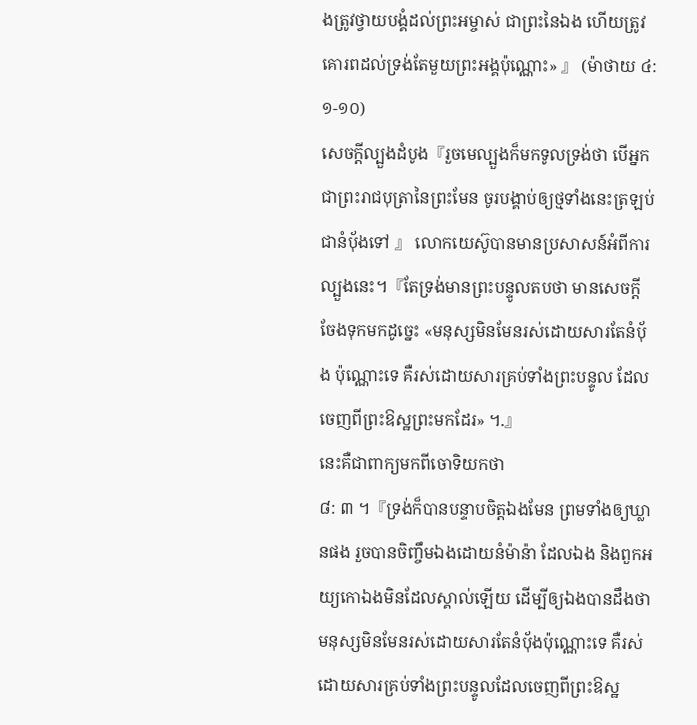ងត្រូវថ្វាយបង្គំដល់ព្រះអម្ចាស់ ជាព្រះនៃឯង ហើយត្រូវគោរពដល់ទ្រង់តែមួយព្រះអង្គប៉ុណ្ណោះ» 』 (ម៉ាថាយ ៤: ១-១០)
សេចក្ដីល្បួងដំបូង『រួចមេល្បួងក៏មកទូលទ្រង់ថា បើអ្នកជាព្រះរាជបុត្រានៃព្រះមែន ចូរបង្គាប់ឲ្យថ្មទាំងនេះត្រឡប់ជានំបុ័ងទៅ 』 លោកយេស៊ូបានមានប្រសាសន៍អំពីការល្បួងនេះ។『តែទ្រង់មានព្រះបន្ទូលតបថា មានសេចក្ដីចែងទុកមកដូច្នេះ «មនុស្សមិនមែនរស់ដោយសារតែនំបុ័ង ប៉ុណ្ណោះទេ គឺរស់ដោយសារគ្រប់ទាំងព្រះបន្ទូល ដែលចេញពីព្រះឱស្ឋព្រះមកដែរ» ។.』
នេះគឺជាពាក្យមកពីចោទិយកថា
៨: ៣ ។『ទ្រង់ក៏បានបន្ទាបចិត្តឯងមែន ព្រមទាំងឲ្យឃ្លានផង រួចបានចិញ្ចឹមឯងដោយនំម៉ាន៉ា ដែលឯង និងពួកអយ្យកោឯងមិនដែលស្គាល់ឡើយ ដើម្បីឲ្យឯងបានដឹងថា មនុស្សមិនមែនរស់ដោយសារតែនំបុ័ងប៉ុណ្ណោះទេ គឺរស់ដោយសារគ្រប់ទាំងព្រះបន្ទូលដែលចេញពីព្រះឱស្ឋ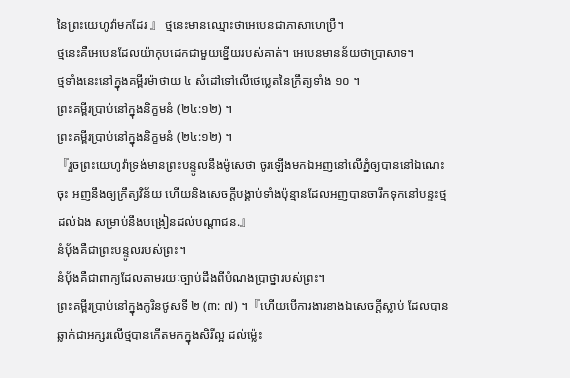នៃព្រះយេហូវ៉ាមកដែរ 』 ថ្មនេះមានឈ្មោះថាអេបេនជាភាសាហេប្រឺ។
ថ្មនេះគឺអេបេនដែលយ៉ាកុបដេកជាមួយខ្នើយរបស់គាត់។ អេបេនមានន័យថាប្រាសាទ។
ថ្មទាំងនេះនៅក្នុងគម្ពីរម៉ាថាយ ៤ សំដៅទៅលើថេប្លេតនៃក្រឹត្យទាំង ១០ ។
ព្រះគម្ពីរប្រាប់នៅក្នុងនិក្ខមនំ (២៤:១២) ។
ព្រះគម្ពីរប្រាប់នៅក្នុងនិក្ខមនំ (២៤:១២) ។
『រួចព្រះយេហូវ៉ាទ្រង់មានព្រះបន្ទូលនឹងម៉ូសេថា ចូរឡើងមកឯអញនៅលើភ្នំឲ្យបាននៅឯណេះចុះ អញនឹងឲ្យក្រឹត្យវិន័យ ហើយនិងសេចក្ដីបង្គាប់ទាំងប៉ុន្មានដែលអញបានចារឹកទុកនៅបន្ទះថ្មដល់ឯង សម្រាប់នឹងបង្រៀនដល់បណ្តាជន.』
នំប៉័ងគឺជាព្រះបន្ទូលរបស់ព្រះ។
នំប៉័ងគឺជាពាក្យដែលតាមរយៈច្បាប់ដឹងពីបំណងប្រាថ្នារបស់ព្រះ។
ព្រះគម្ពីរប្រាប់នៅក្នុងកូរិនថូសទី ២ (៣: ៧) ។『ហើយបើការងារខាងឯសេចក្ដីស្លាប់ ដែលបានឆ្លាក់ជាអក្សរលើថ្មបានកើតមកក្នុងសិរីល្អ ដល់ម៉្លេះ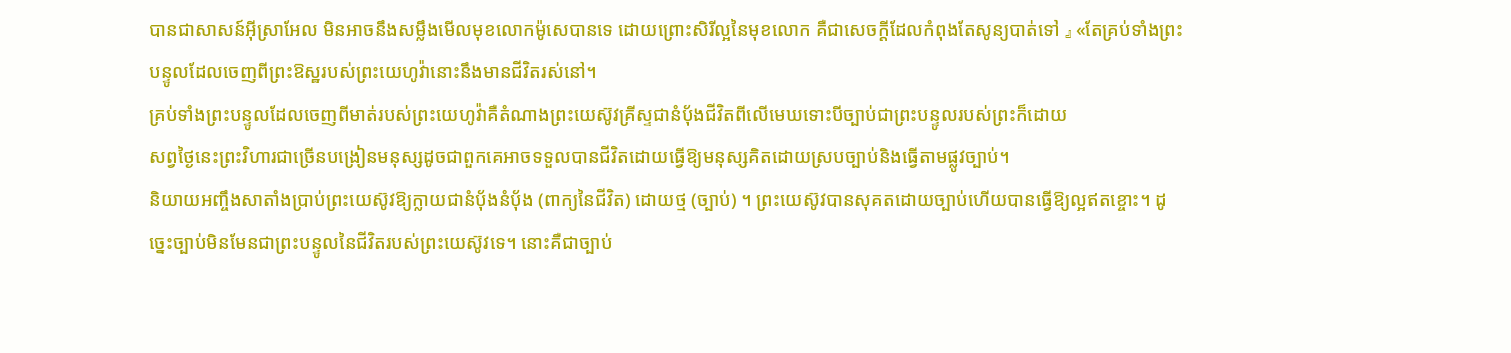បានជាសាសន៍អ៊ីស្រាអែល មិនអាចនឹងសម្លឹងមើលមុខលោកម៉ូសេបានទេ ដោយព្រោះសិរីល្អនៃមុខលោក គឺជាសេចក្ដីដែលកំពុងតែសូន្យបាត់ទៅ 』 «តែគ្រប់ទាំងព្រះបន្ទូលដែលចេញពីព្រះឱស្ឋរបស់ព្រះយេហូវ៉ានោះនឹងមានជីវិតរស់នៅ។
គ្រប់ទាំងព្រះបន្ទូលដែលចេញពីមាត់របស់ព្រះយេហូវ៉ាគឺតំណាងព្រះយេស៊ូវគ្រីស្ទជានំប៉័ងជីវិតពីលើមេឃទោះបីច្បាប់ជាព្រះបន្ទូលរបស់ព្រះក៏ដោយ
សព្វថ្ងៃនេះព្រះវិហារជាច្រើនបង្រៀនមនុស្សដូចជាពួកគេអាចទទួលបានជីវិតដោយធ្វើឱ្យមនុស្សគិតដោយស្របច្បាប់និងធ្វើតាមផ្លូវច្បាប់។
និយាយអញ្ចឹងសាតាំងប្រាប់ព្រះយេស៊ូវឱ្យក្លាយជានំប៉័ងនំប៉័ង (ពាក្យនៃជីវិត) ដោយថ្ម (ច្បាប់) ។ ព្រះយេស៊ូវបានសុគតដោយច្បាប់ហើយបានធ្វើឱ្យល្អឥតខ្ចោះ។ ដូច្នេះច្បាប់មិនមែនជាព្រះបន្ទូលនៃជីវិតរបស់ព្រះយេស៊ូវទេ។ នោះគឺជាច្បាប់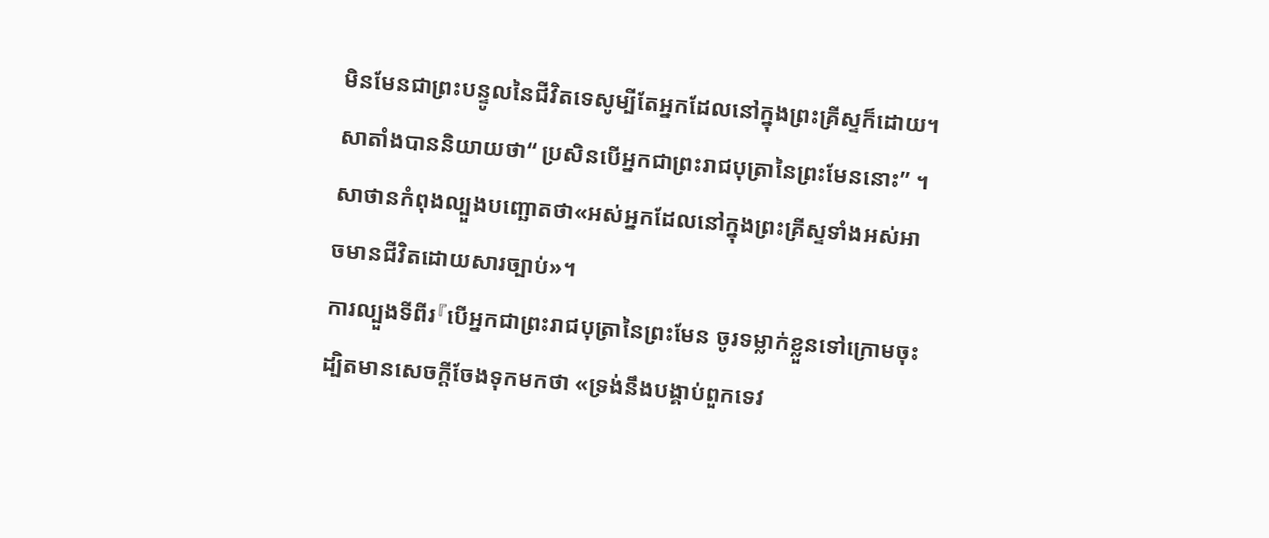មិនមែនជាព្រះបន្ទូលនៃជីវិតទេសូម្បីតែអ្នកដែលនៅក្នុងព្រះគ្រីស្ទក៏ដោយ។ សាតាំងបាននិយាយថា“ ប្រសិនបើអ្នកជាព្រះរាជបុត្រានៃព្រះមែននោះ” ។ សាថានកំពុងល្បួងបញ្ឆោតថា«អស់អ្នកដែលនៅក្នុងព្រះគ្រីស្ទទាំងអស់អាចមានជីវិតដោយសារច្បាប់»។
ការល្បួងទីពីរ『បើអ្នកជាព្រះរាជបុត្រានៃព្រះមែន ចូរទម្លាក់ខ្លួនទៅក្រោមចុះ ដ្បិតមានសេចក្ដីចែងទុកមកថា «ទ្រង់នឹងបង្គាប់ពួកទេវ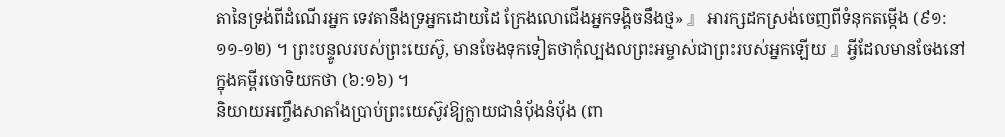តានៃទ្រង់ពីដំណើរអ្នក ទេវតានឹងទ្រអ្នកដោយដៃ ក្រែងលោជើងអ្នកទង្គិចនឹងថ្ម» 』 អារក្សដកស្រង់ចេញពីទំនុកតម្កើង (៩១: ១១-១២) ។ ព្រះបន្ទូលរបស់ព្រះយេស៊ូ, មានចែងទុកទៀតថាកុំល្បងលព្រះអម្ចាស់ជាព្រះរបស់អ្នកឡើយ 』អ្វីដែលមានចែងនៅក្នុងគម្ពីរចោទិយកថា (៦:១៦) ។
និយាយអញ្ចឹងសាតាំងប្រាប់ព្រះយេស៊ូវឱ្យក្លាយជានំប៉័ងនំប៉័ង (ពា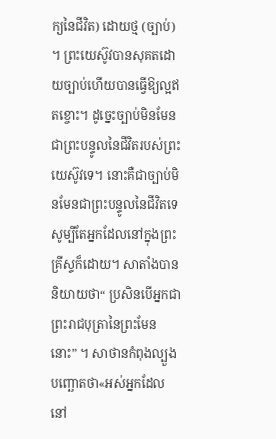ក្យនៃជីវិត) ដោយថ្ម (ច្បាប់) ។ ព្រះយេស៊ូវបានសុគតដោយច្បាប់ហើយបានធ្វើឱ្យល្អឥតខ្ចោះ។ ដូច្នេះច្បាប់មិនមែនជាព្រះបន្ទូលនៃជីវិតរបស់ព្រះយេស៊ូវទេ។ នោះគឺជាច្បាប់មិនមែនជាព្រះបន្ទូលនៃជីវិតទេសូម្បីតែអ្នកដែលនៅក្នុងព្រះគ្រីស្ទក៏ដោយ។ សាតាំងបាននិយាយថា“ ប្រសិនបើអ្នកជាព្រះរាជបុត្រានៃព្រះមែននោះ” ។ សាថានកំពុងល្បួងបញ្ឆោតថា«អស់អ្នកដែលនៅ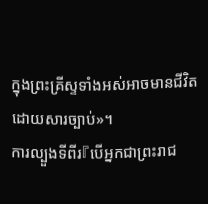ក្នុងព្រះគ្រីស្ទទាំងអស់អាចមានជីវិតដោយសារច្បាប់»។
ការល្បួងទីពីរ『បើអ្នកជាព្រះរាជ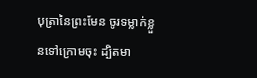បុត្រានៃព្រះមែន ចូរទម្លាក់ខ្លួនទៅក្រោមចុះ ដ្បិតមា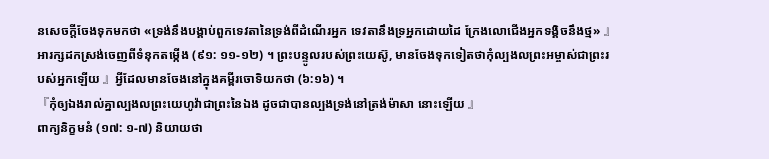នសេចក្ដីចែងទុកមកថា «ទ្រង់នឹងបង្គាប់ពួកទេវតានៃទ្រង់ពីដំណើរអ្នក ទេវតានឹងទ្រអ្នកដោយដៃ ក្រែងលោជើងអ្នកទង្គិចនឹងថ្ម» 』 អារក្សដកស្រង់ចេញពីទំនុកតម្កើង (៩១: ១១-១២) ។ ព្រះបន្ទូលរបស់ព្រះយេស៊ូ, មានចែងទុកទៀតថាកុំល្បងលព្រះអម្ចាស់ជាព្រះរបស់អ្នកឡើយ 』អ្វីដែលមានចែងនៅក្នុងគម្ពីរចោទិយកថា (៦:១៦) ។
『កុំឲ្យឯងរាល់គ្នាល្បងលព្រះយេហូវ៉ាជាព្រះនៃឯង ដូចជាបានល្បងទ្រង់នៅត្រង់ម៉ាសា នោះឡើយ 』
ពាក្យនិក្ខមនំ (១៧: ១-៧) និយាយថា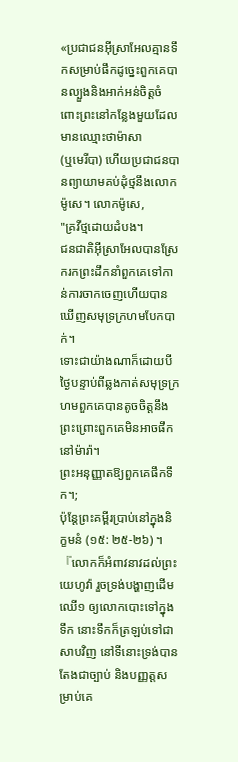«ប្រជាជនអ៊ីស្រាអែលគ្មានទឹកសម្រាប់ផឹកដូច្នេះពួកគេបានល្បួងនិងអាក់អន់ចិត្តចំពោះព្រះនៅកន្លែងមួយដែលមានឈ្មោះថាម៉ាសា
(ឬមេរីបា) ហើយប្រជាជនបានព្យាយាមគប់ដុំថ្មនឹងលោកម៉ូសេ។ លោកម៉ូសេ,
"គ្រវីថ្មដោយដំបង។
ជនជាតិអ៊ីស្រាអែលបានស្រែករកព្រះដឹកនាំពួកគេទៅកាន់ការចាកចេញហើយបានឃើញសមុទ្រក្រហមបែកបាក់។
ទោះជាយ៉ាងណាក៏ដោយបីថ្ងៃបន្ទាប់ពីឆ្លងកាត់សមុទ្រក្រហមពួកគេបានតូចចិត្តនឹងព្រះព្រោះពួកគេមិនអាចផឹកនៅម៉ារ៉ា។
ព្រះអនុញ្ញាតឱ្យពួកគេផឹកទឹក។;
ប៉ុន្តែព្រះគម្ពីរប្រាប់នៅក្នុងនិក្ខមនំ (១៥: ២៥-២៦) ។『លោកក៏អំពាវនាវដល់ព្រះយេហូវ៉ា រួចទ្រង់បង្ហាញដើមឈើ១ ឲ្យលោកបោះទៅក្នុងទឹក នោះទឹកក៏ត្រឡប់ទៅជាសាបវិញ នៅទីនោះទ្រង់បានតែងជាច្បាប់ និងបញ្ញត្តសម្រាប់គេ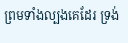ព្រមទាំងល្បងគេដែរ ទ្រង់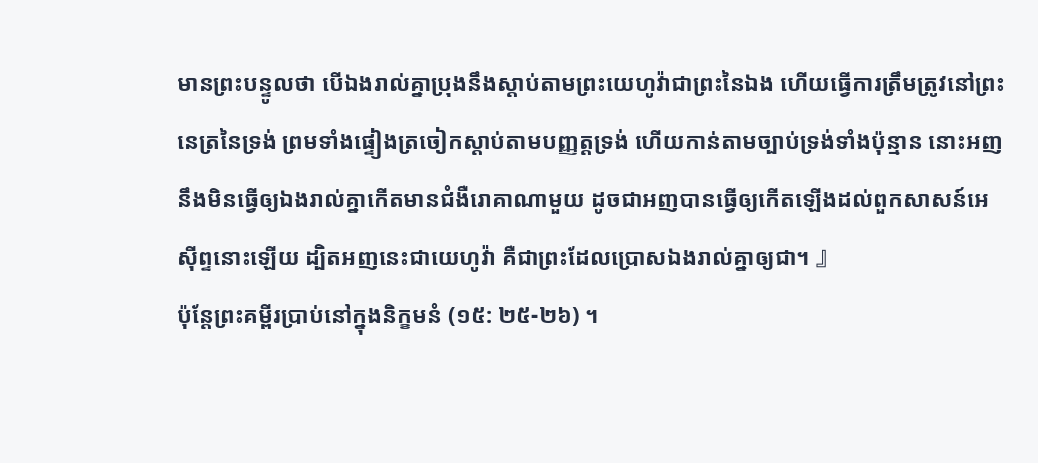មានព្រះបន្ទូលថា បើឯងរាល់គ្នាប្រុងនឹងស្តាប់តាមព្រះយេហូវ៉ាជាព្រះនៃឯង ហើយធ្វើការត្រឹមត្រូវនៅព្រះនេត្រនៃទ្រង់ ព្រមទាំងផ្ទៀងត្រចៀកស្តាប់តាមបញ្ញត្តទ្រង់ ហើយកាន់តាមច្បាប់ទ្រង់ទាំងប៉ុន្មាន នោះអញនឹងមិនធ្វើឲ្យឯងរាល់គ្នាកើតមានជំងឺរោគាណាមួយ ដូចជាអញបានធ្វើឲ្យកើតឡើងដល់ពួកសាសន៍អេស៊ីព្ទនោះឡើយ ដ្បិតអញនេះជាយេហូវ៉ា គឺជាព្រះដែលប្រោសឯងរាល់គ្នាឲ្យជា។ 』
ប៉ុន្តែព្រះគម្ពីរប្រាប់នៅក្នុងនិក្ខមនំ (១៥: ២៥-២៦) ។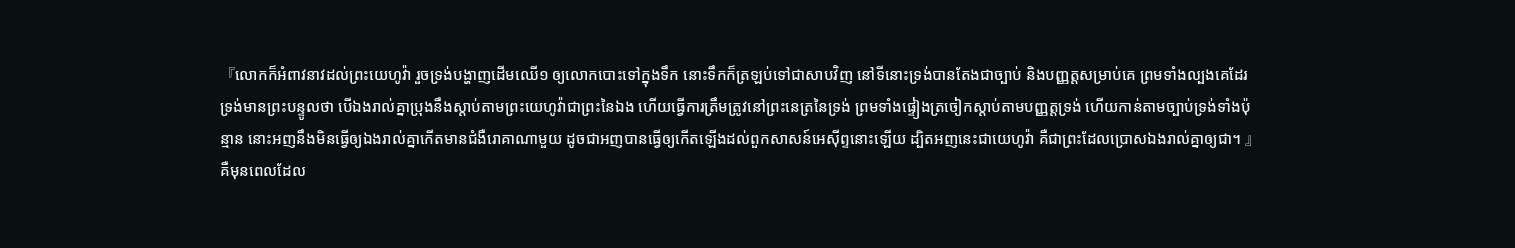『លោកក៏អំពាវនាវដល់ព្រះយេហូវ៉ា រួចទ្រង់បង្ហាញដើមឈើ១ ឲ្យលោកបោះទៅក្នុងទឹក នោះទឹកក៏ត្រឡប់ទៅជាសាបវិញ នៅទីនោះទ្រង់បានតែងជាច្បាប់ និងបញ្ញត្តសម្រាប់គេ ព្រមទាំងល្បងគេដែរ ទ្រង់មានព្រះបន្ទូលថា បើឯងរាល់គ្នាប្រុងនឹងស្តាប់តាមព្រះយេហូវ៉ាជាព្រះនៃឯង ហើយធ្វើការត្រឹមត្រូវនៅព្រះនេត្រនៃទ្រង់ ព្រមទាំងផ្ទៀងត្រចៀកស្តាប់តាមបញ្ញត្តទ្រង់ ហើយកាន់តាមច្បាប់ទ្រង់ទាំងប៉ុន្មាន នោះអញនឹងមិនធ្វើឲ្យឯងរាល់គ្នាកើតមានជំងឺរោគាណាមួយ ដូចជាអញបានធ្វើឲ្យកើតឡើងដល់ពួកសាសន៍អេស៊ីព្ទនោះឡើយ ដ្បិតអញនេះជាយេហូវ៉ា គឺជាព្រះដែលប្រោសឯងរាល់គ្នាឲ្យជា។ 』
គឺមុនពេលដែល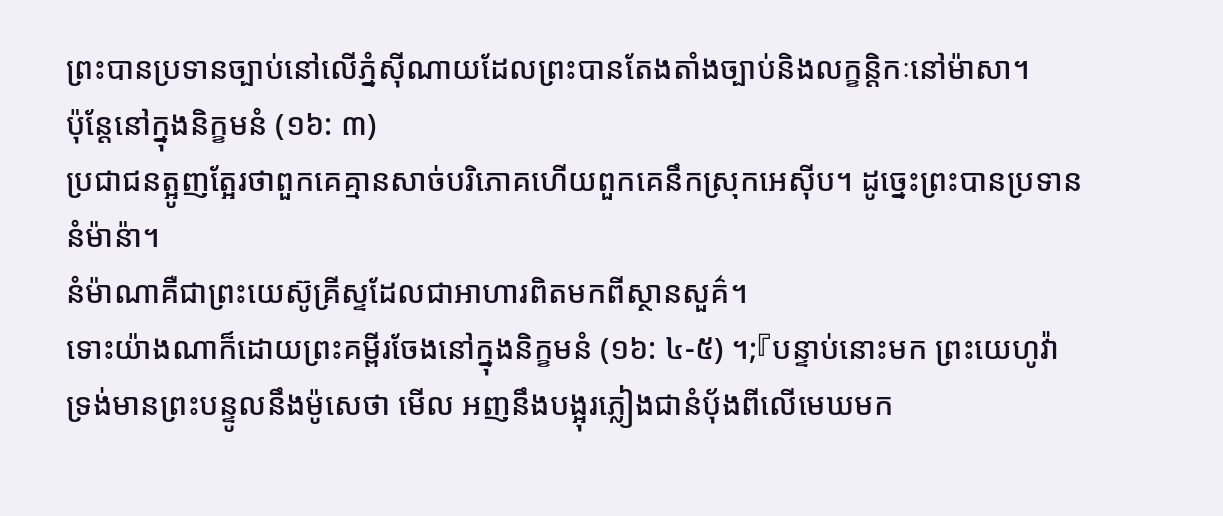ព្រះបានប្រទានច្បាប់នៅលើភ្នំស៊ីណាយដែលព្រះបានតែងតាំងច្បាប់និងលក្ខន្តិកៈនៅម៉ាសា។
ប៉ុន្តែនៅក្នុងនិក្ខមនំ (១៦: ៣)
ប្រជាជនត្អូញត្អែរថាពួកគេគ្មានសាច់បរិភោគហើយពួកគេនឹកស្រុកអេស៊ីប។ ដូច្នេះព្រះបានប្រទាននំម៉ាន៉ា។
នំម៉ាណាគឺជាព្រះយេស៊ូគ្រីស្ទដែលជាអាហារពិតមកពីស្ថានសួគ៌។
ទោះយ៉ាងណាក៏ដោយព្រះគម្ពីរចែងនៅក្នុងនិក្ខមនំ (១៦: ៤-៥) ។;『បន្ទាប់នោះមក ព្រះយេហូវ៉ាទ្រង់មានព្រះបន្ទូលនឹងម៉ូសេថា មើល អញនឹងបង្អុរភ្លៀងជានំបុ័ងពីលើមេឃមក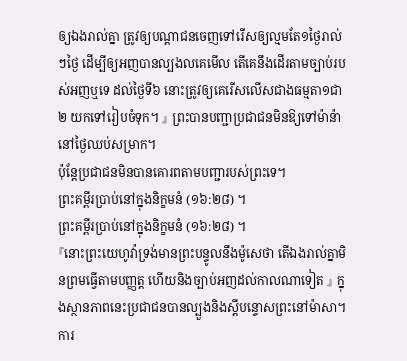ឲ្យឯងរាល់គ្នា ត្រូវឲ្យបណ្តាជនចេញទៅរើសឲ្យល្មមតែ១ថ្ងៃរាល់ៗថ្ងៃ ដើម្បីឲ្យអញបានល្បងលគេមើល តើគេនឹងដើរតាមច្បាប់របស់អញឬទេ ដល់ថ្ងៃទី៦ នោះត្រូវឲ្យគេរើសលើសជាងធម្មតា១ជា២ យកទៅរៀបចំទុក។ 』 ព្រះបានបញ្ជាប្រជាជនមិនឱ្យទៅម៉ាន៉ានៅថ្ងៃឈប់សម្រាក។
ប៉ុន្តែប្រជាជនមិនបានគោរពតាមបញ្ជារបស់ព្រះទេ។
ព្រះគម្ពីរប្រាប់នៅក្នុងនិក្ខមនំ (១៦:២៨) ។
ព្រះគម្ពីរប្រាប់នៅក្នុងនិក្ខមនំ (១៦:២៨) ។
『នោះព្រះយេហូវ៉ាទ្រង់មានព្រះបន្ទូលនឹងម៉ូសេថា តើឯងរាល់គ្នាមិនព្រមធ្វើតាមបញ្ញត្ត ហើយនិងច្បាប់អញដល់កាលណាទៀត 』 ក្នុងស្ថានភាពនេះប្រជាជនបានល្បួងនិងស្តីបន្ទោសព្រះនៅម៉ាសា។
ការ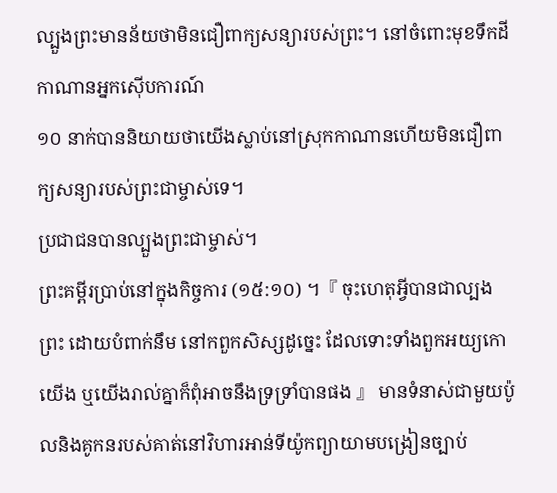ល្បួងព្រះមានន័យថាមិនជឿពាក្យសន្យារបស់ព្រះ។ នៅចំពោះមុខទឹកដីកាណានអ្នកស៊ើបការណ៍
១០ នាក់បាននិយាយថាយើងស្លាប់នៅស្រុកកាណានហើយមិនជឿពាក្យសន្យារបស់ព្រះជាម្ចាស់ទេ។
ប្រជាជនបានល្បួងព្រះជាម្ចាស់។
ព្រះគម្ពីរប្រាប់នៅក្នុងកិច្ចការ (១៥:១០) ។『 ចុះហេតុអ្វីបានជាល្បងព្រះ ដោយបំពាក់នឹម នៅកពួកសិស្សដូច្នេះ ដែលទោះទាំងពួកអយ្យកោយើង ឬយើងរាល់គ្នាក៏ពុំអាចនឹងទ្រទ្រាំបានផង 』 មានទំនាស់ជាមួយប៉ូលនិងគូកនរបស់គាត់នៅវិហារអាន់ទីយ៉ូកព្យាយាមបង្រៀនច្បាប់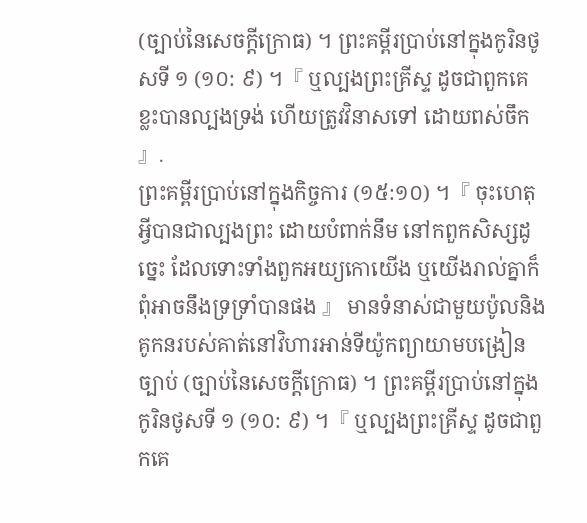(ច្បាប់នៃសេចក្ដីក្រោធ) ។ ព្រះគម្ពីរប្រាប់នៅក្នុងកូរិនថូសទី ១ (១០: ៩) ។『 ឬល្បងព្រះគ្រីស្ទ ដូចជាពួកគេខ្លះបានល្បងទ្រង់ ហើយត្រូវវិនាសទៅ ដោយពស់ចឹក 』.
ព្រះគម្ពីរប្រាប់នៅក្នុងកិច្ចការ (១៥:១០) ។『 ចុះហេតុអ្វីបានជាល្បងព្រះ ដោយបំពាក់នឹម នៅកពួកសិស្សដូច្នេះ ដែលទោះទាំងពួកអយ្យកោយើង ឬយើងរាល់គ្នាក៏ពុំអាចនឹងទ្រទ្រាំបានផង 』 មានទំនាស់ជាមួយប៉ូលនិងគូកនរបស់គាត់នៅវិហារអាន់ទីយ៉ូកព្យាយាមបង្រៀនច្បាប់ (ច្បាប់នៃសេចក្ដីក្រោធ) ។ ព្រះគម្ពីរប្រាប់នៅក្នុងកូរិនថូសទី ១ (១០: ៩) ។『 ឬល្បងព្រះគ្រីស្ទ ដូចជាពួកគេ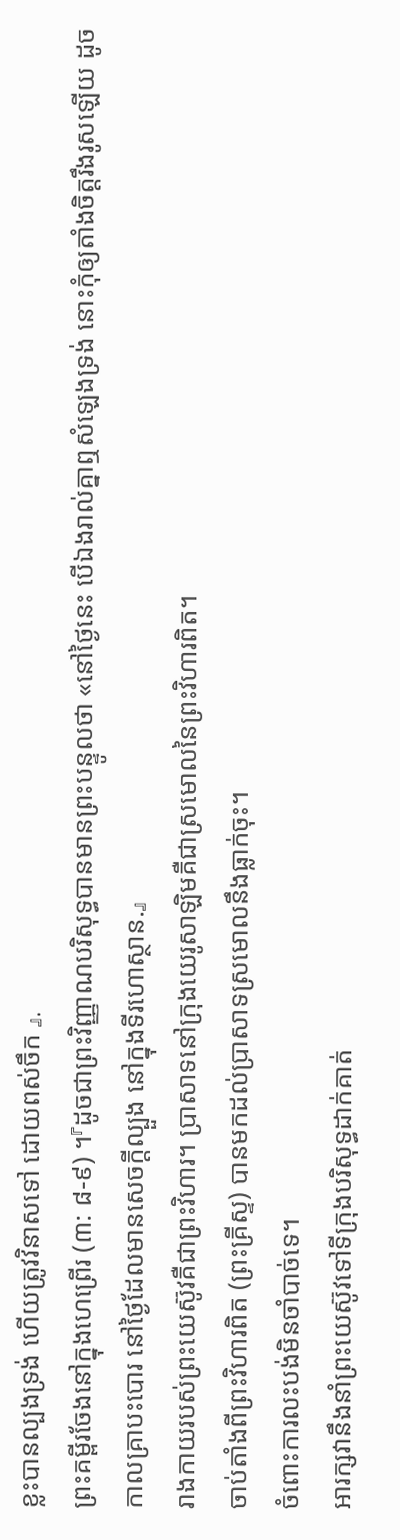ខ្លះបានល្បងទ្រង់ ហើយត្រូវវិនាសទៅ ដោយពស់ចឹក 』.
ព្រះគម្ពីរចែងនៅក្នុងហេព្រើរ (៣: ៨-៩) ។『ដូចជាព្រះវិញ្ញាណបរិសុទ្ធបានមានព្រះបន្ទូលថា «នៅថ្ងៃនេះ បើឯងរាល់គ្នាឮសំឡេងទ្រង់ នោះកុំឲ្យតាំងចិត្តរឹងរូសឡើយ ដូចកាលគ្រាបះបោរ នៅថ្ងៃដែលមានសេចក្ដីល្បួង នៅក្នុងទីរហោស្ថាន.』
រាងកាយរបស់ព្រះយេស៊ូវគឺជាព្រះវិហារ។ ប្រាសាទនៅក្រុងយេរូសាឡិមគឺជាស្រមោលនៃព្រះវិហារពិត។
ចាប់តាំងពីព្រះវិហារពិត (ព្រះគ្រីស្ទ) បានមកដល់ប្រាសាទស្រមោលនឹងធ្លាក់ចុះ។
ចំពោះការលះបង់មិនចាំបាច់ទេ។
អារក្សវានឹងនាំព្រះយេស៊ូវទៅទីក្រុងបរិសុទ្ធដាក់គាត់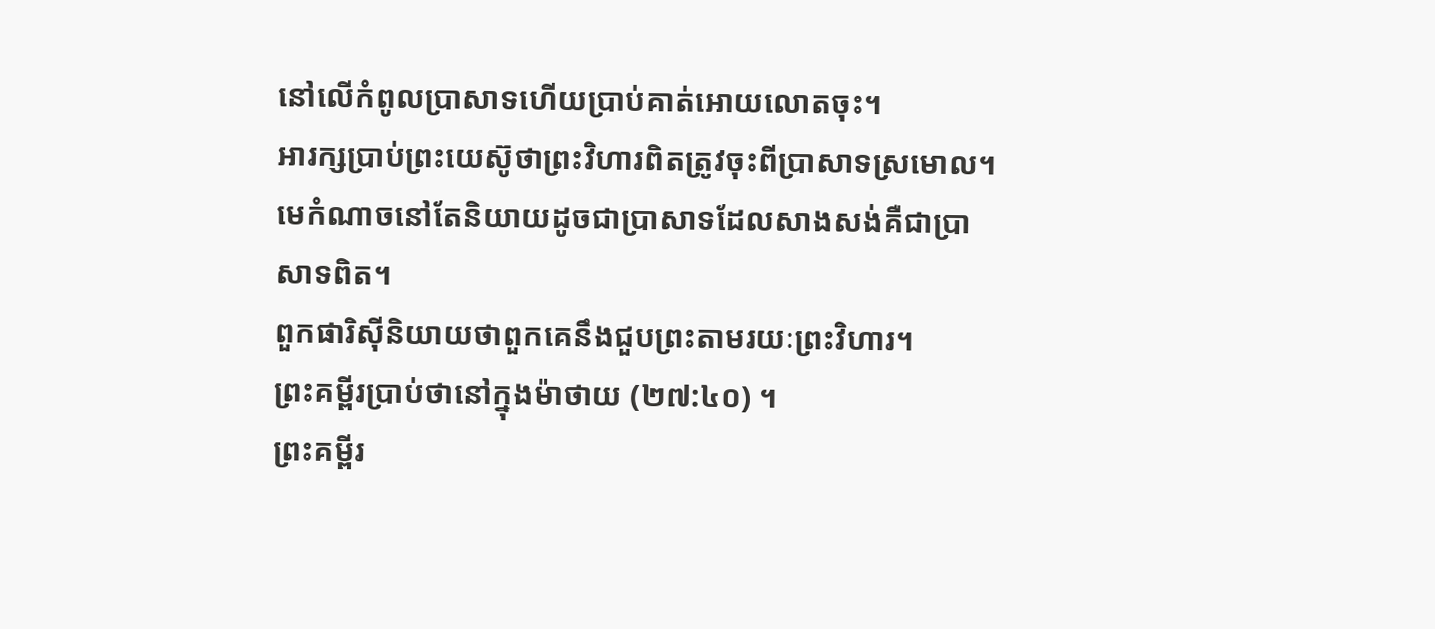នៅលើកំពូលប្រាសាទហើយប្រាប់គាត់អោយលោតចុះ។
អារក្សប្រាប់ព្រះយេស៊ូថាព្រះវិហារពិតត្រូវចុះពីប្រាសាទស្រមោល។
មេកំណាចនៅតែនិយាយដូចជាប្រាសាទដែលសាងសង់គឺជាប្រាសាទពិត។
ពួកផារិស៊ីនិយាយថាពួកគេនឹងជួបព្រះតាមរយៈព្រះវិហារ។
ព្រះគម្ពីរប្រាប់ថានៅក្នុងម៉ាថាយ (២៧:៤០) ។
ព្រះគម្ពីរ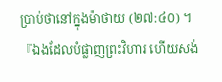ប្រាប់ថានៅក្នុងម៉ាថាយ (២៧:៤០) ។
『ឯងដែលបំផ្លាញព្រះវិហារ ហើយសង់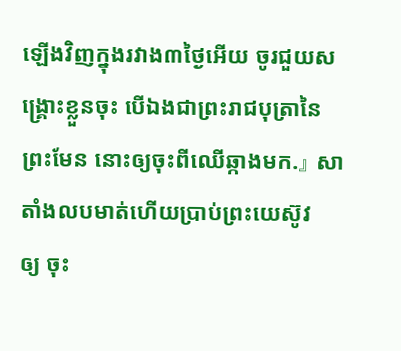ឡើងវិញក្នុងរវាង៣ថ្ងៃអើយ ចូរជួយសង្គ្រោះខ្លួនចុះ បើឯងជាព្រះរាជបុត្រានៃព្រះមែន នោះឲ្យចុះពីឈើឆ្កាងមក.』 សាតាំងលបមាត់ហើយប្រាប់ព្រះយេស៊ូវ
ឲ្យ ចុះ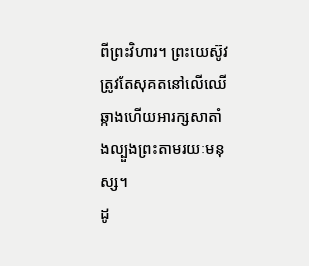ពីព្រះវិហារ។ ព្រះយេស៊ូវត្រូវតែសុគតនៅលើឈើឆ្កាងហើយអារក្សសាតាំងល្បួងព្រះតាមរយៈមនុស្ស។
ដូ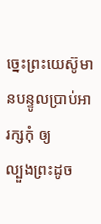ច្នេះព្រះយេស៊ូមានបន្ទូលប្រាប់អារក្សកុំ ឲ្យ
ល្បួងព្រះដូច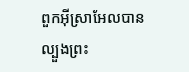ពួកអ៊ីស្រាអែលបានល្បួងព្រះ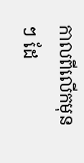កាលពីលើកមុន ៗ ដែ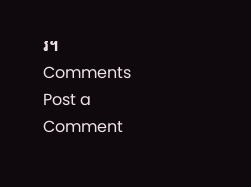រ។
Comments
Post a Comment